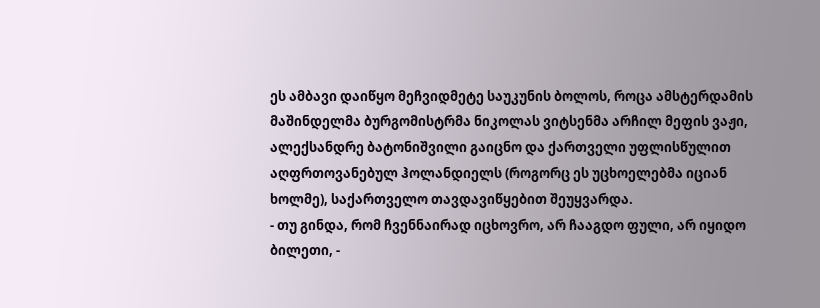ეს ამბავი დაიწყო მეჩვიდმეტე საუკუნის ბოლოს, როცა ამსტერდამის მაშინდელმა ბურგომისტრმა ნიკოლას ვიტსენმა არჩილ მეფის ვაჟი, ალექსანდრე ბატონიშვილი გაიცნო და ქართველი უფლისწულით აღფრთოვანებულ ჰოლანდიელს (როგორც ეს უცხოელებმა იციან ხოლმე), საქართველო თავდავიწყებით შეუყვარდა.
- თუ გინდა, რომ ჩვენნაირად იცხოვრო, არ ჩააგდო ფული, არ იყიდო ბილეთი, -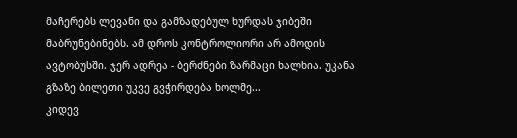მაჩერებს ლევანი და გამზადებულ ხურდას ჯიბეში მაბრუნებინებს. ამ დროს კონტროლიორი არ ამოდის ავტობუსში. ჯერ ადრეა - ბერძნები ზარმაცი ხალხია. უკანა გზაზე ბილეთი უკვე გვჭირდება ხოლმე...
კიდევ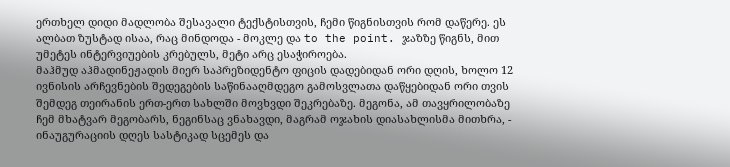ერთხელ დიდი მადლობა შესავალი ტექსტისთვის, ჩემი წიგნისთვის რომ დაწერე. ეს ალბათ ზუსტად ისაა, რაც მინდოდა - მოკლე და to the point. ჯაზზე წიგნს, მით უმეტეს ინტერვიუების კრებულს, მეტი არც ესაჭიროება.
მაჰმუდ აჰმადინეჟადის მიერ საპრეზიდენტო ფიცის დადებიდან ორი დღის, ხოლო 12 ივნისის არჩევნების შედეგების საწინააღმდეგო გამოსვლათა დაწყებიდან ორი თვის შემდეგ თეირანის ერთ-ერთ სახლში მოვხვდი შეკრებაზე. მეგონა, ამ თავყრილობაზე ჩემ მხატვარ მეგობარს, ნეგინსაც ვნახავდი, მაგრამ ოჯახის დიასახლისმა მითხრა, - ინაუგურაციის დღეს სასტიკად სცემეს და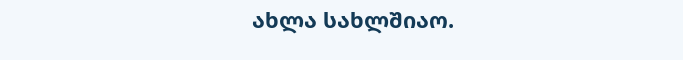ახლა სახლშიაო.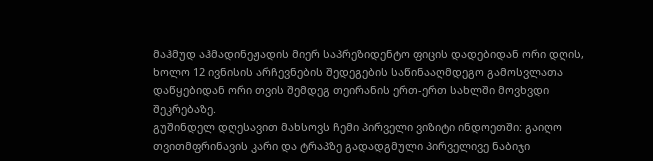მაჰმუდ აჰმადინეჟადის მიერ საპრეზიდენტო ფიცის დადებიდან ორი დღის, ხოლო 12 ივნისის არჩევნების შედეგების საწინააღმდეგო გამოსვლათა დაწყებიდან ორი თვის შემდეგ თეირანის ერთ-ერთ სახლში მოვხვდი შეკრებაზე.
გუშინდელ დღესავით მახსოვს ჩემი პირველი ვიზიტი ინდოეთში: გაიღო თვითმფრინავის კარი და ტრაპზე გადადგმული პირველივე ნაბიჯი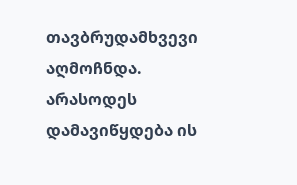თავბრუდამხვევი აღმოჩნდა. არასოდეს დამავიწყდება ის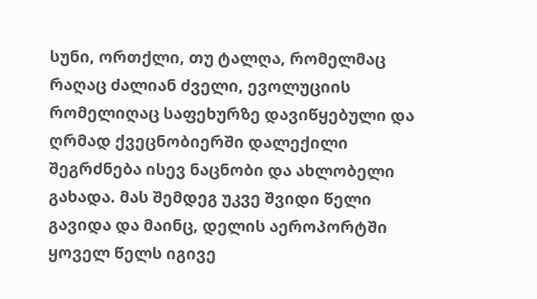სუნი, ორთქლი, თუ ტალღა, რომელმაც რაღაც ძალიან ძველი, ევოლუციის რომელიღაც საფეხურზე დავიწყებული და ღრმად ქვეცნობიერში დალექილი შეგრძნება ისევ ნაცნობი და ახლობელი გახადა. მას შემდეგ უკვე შვიდი წელი გავიდა და მაინც, დელის აეროპორტში ყოველ წელს იგივე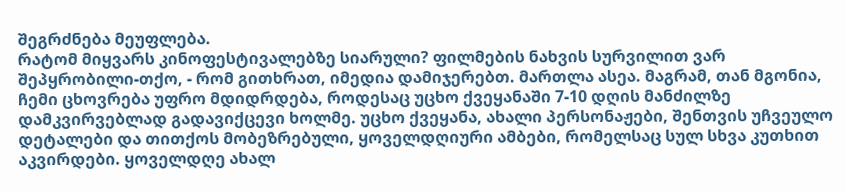შეგრძნება მეუფლება.
რატომ მიყვარს კინოფესტივალებზე სიარული? ფილმების ნახვის სურვილით ვარ შეპყრობილი-თქო, - რომ გითხრათ, იმედია დამიჯერებთ. მართლა ასეა. მაგრამ, თან მგონია, ჩემი ცხოვრება უფრო მდიდრდება, როდესაც უცხო ქვეყანაში 7-10 დღის მანძილზე დამკვირვებლად გადავიქცევი ხოლმე. უცხო ქვეყანა, ახალი პერსონაჟები, შენთვის უჩვეულო დეტალები და თითქოს მობეზრებული, ყოველდღიური ამბები, რომელსაც სულ სხვა კუთხით აკვირდები. ყოველდღე ახალ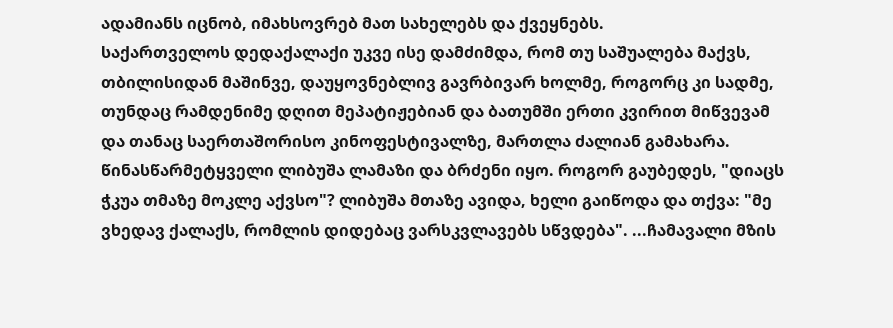ადამიანს იცნობ, იმახსოვრებ მათ სახელებს და ქვეყნებს.
საქართველოს დედაქალაქი უკვე ისე დამძიმდა, რომ თუ საშუალება მაქვს, თბილისიდან მაშინვე, დაუყოვნებლივ გავრბივარ ხოლმე, როგორც კი სადმე, თუნდაც რამდენიმე დღით მეპატიჟებიან და ბათუმში ერთი კვირით მიწვევამ და თანაც საერთაშორისო კინოფესტივალზე, მართლა ძალიან გამახარა.
წინასწარმეტყველი ლიბუშა ლამაზი და ბრძენი იყო. როგორ გაუბედეს, "დიაცს ჭკუა თმაზე მოკლე აქვსო"? ლიბუშა მთაზე ავიდა, ხელი გაიწოდა და თქვა: "მე ვხედავ ქალაქს, რომლის დიდებაც ვარსკვლავებს სწვდება". ...ჩამავალი მზის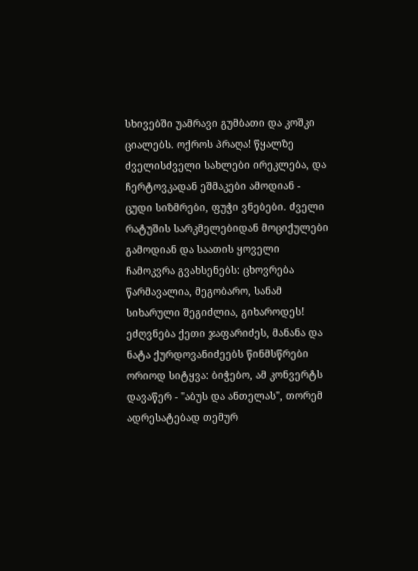სხივებში უამრავი გუმბათი და კოშკი ციალებს. ოქროს პრაღა! წყალზე ძველისძველი სახლები ირეკლება, და ჩერტოვკადან ეშმაკები ამოდიან - ცუდი სიზმრები, ფუჭი ვნებები. ძველი რატუშის სარკმელებიდან მოციქულები გამოდიან და საათის ყოველი ჩამოკვრა გვახსენებს: ცხოვრება წარმავალია, მეგობარო, სანამ სიხარული შეგიძლია, გიხაროდეს!
ეძღვნება ქეთი ჯაფარიძეს, მანანა და ნატა ქურდოვანიძეებს წინმსწრები ორიოდ სიტყვა: ბიჭებო, ამ კონვერტს დავაწერ - "აბუს და ანთელას", თორემ ადრესატებად თემურ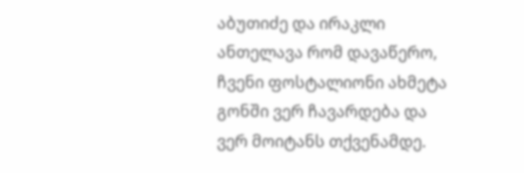აბუთიძე და ირაკლი ანთელავა რომ დავაწერო, ჩვენი ფოსტალიონი ახმეტა გონში ვერ ჩავარდება და ვერ მოიტანს თქვენამდე.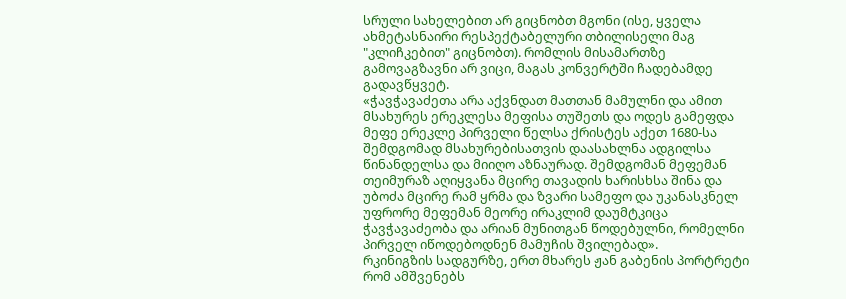სრული სახელებით არ გიცნობთ მგონი (ისე, ყველა ახმეტასნაირი რესპექტაბელური თბილისელი მაგ "კლიჩკებით" გიცნობთ). რომლის მისამართზე გამოვაგზავნი არ ვიცი, მაგას კონვერტში ჩადებამდე გადავწყვეტ.
«ჭავჭავაძეთა არა აქვნდათ მათთან მამულნი და ამით მსახურეს ერეკლესა მეფისა თუშეთს და ოდეს გამეფდა მეფე ერეკლე პირველი წელსა ქრისტეს აქეთ 1680-სა შემდგომად მსახურებისათვის დაასახლნა ადგილსა წინანდელსა და მიიღო აზნაურად. შემდგომან მეფემან თეიმურაზ აღიყვანა მცირე თავადის ხარისხსა შინა და უბოძა მცირე რამ ყრმა და ზვარი სამეფო და უკანასკნელ უფრორე მეფემან მეორე ირაკლიმ დაუმტკიცა ჭავჭავაძეობა და არიან მუნითგან წოდებულნი, რომელნი პირველ იწოდებოდნენ მამუჩის შვილებად».
რკინიგზის სადგურზე, ერთ მხარეს ჟან გაბენის პორტრეტი რომ ამშვენებს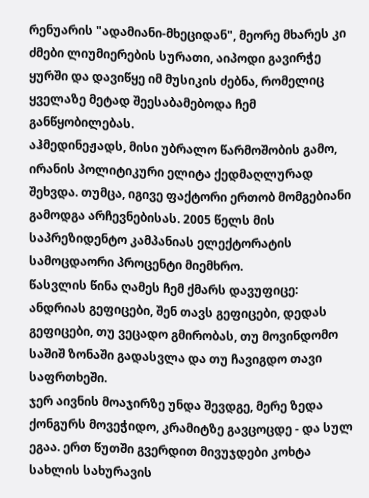რენუარის "ადამიანი-მხეციდან", მეორე მხარეს კი ძმები ლიუმიერების სურათი, აიპოდი გავირჭე ყურში და დავიწყე იმ მუსიკის ძებნა, რომელიც ყველაზე მეტად შეესაბამებოდა ჩემ განწყობილებას.
აჰმედინეჟადს, მისი უბრალო წარმოშობის გამო, ირანის პოლიტიკური ელიტა ქედმაღლურად შეხვდა. თუმცა, იგივე ფაქტორი ერთობ მომგებიანი გამოდგა არჩევნებისას. 2005 წელს მის საპრეზიდენტო კამპანიას ელექტორატის სამოცდაორი პროცენტი მიემხრო.
წასვლის წინა ღამეს ჩემ ქმარს დავუფიცე: ანდრიას გეფიცები, შენ თავს გეფიცები, დედას გეფიცები, თუ ვეცადო გმირობას, თუ მოვინდომო საშიშ ზონაში გადასვლა და თუ ჩავიგდო თავი საფრთხეში.
ჯერ აივნის მოაჯირზე უნდა შევდგე, მერე ზედა ქონგურს მოვეჭიდო, კრამიტზე გავცოცდე - და სულ ეგაა. ერთ წუთში გვერდით მივუჯდები კოხტა სახლის სახურავის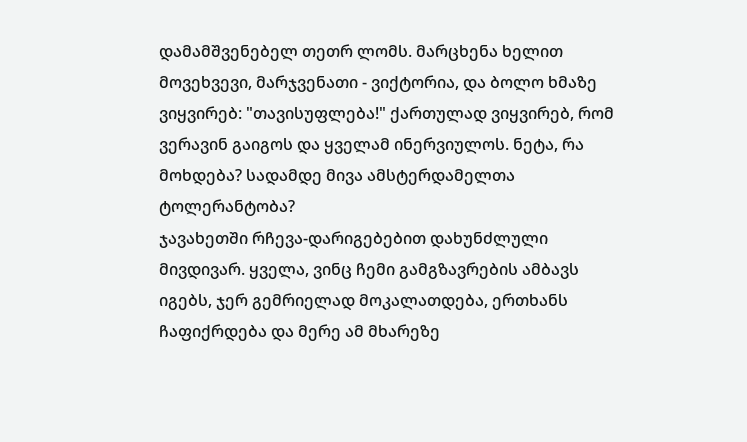დამამშვენებელ თეთრ ლომს. მარცხენა ხელით მოვეხვევი, მარჯვენათი - ვიქტორია, და ბოლო ხმაზე ვიყვირებ: "თავისუფლება!" ქართულად ვიყვირებ, რომ ვერავინ გაიგოს და ყველამ ინერვიულოს. ნეტა, რა მოხდება? სადამდე მივა ამსტერდამელთა ტოლერანტობა?
ჯავახეთში რჩევა-დარიგებებით დახუნძლული მივდივარ. ყველა, ვინც ჩემი გამგზავრების ამბავს იგებს, ჯერ გემრიელად მოკალათდება, ერთხანს ჩაფიქრდება და მერე ამ მხარეზე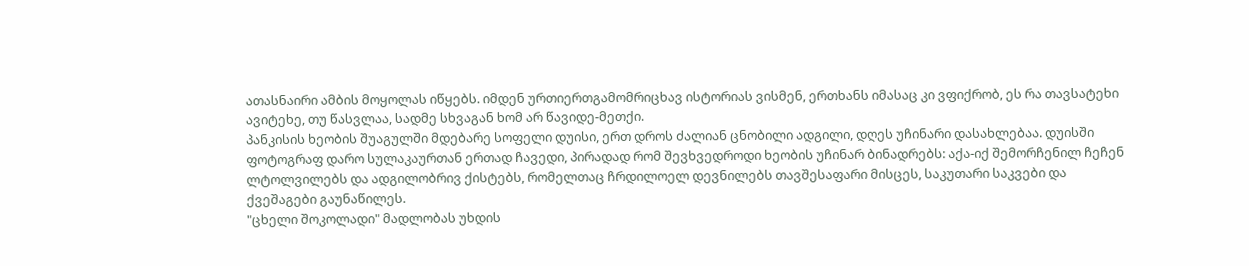ათასნაირი ამბის მოყოლას იწყებს. იმდენ ურთიერთგამომრიცხავ ისტორიას ვისმენ, ერთხანს იმასაც კი ვფიქრობ, ეს რა თავსატეხი ავიტეხე, თუ წასვლაა, სადმე სხვაგან ხომ არ წავიდე-მეთქი.
პანკისის ხეობის შუაგულში მდებარე სოფელი დუისი, ერთ დროს ძალიან ცნობილი ადგილი, დღეს უჩინარი დასახლებაა. დუისში ფოტოგრაფ დარო სულაკაურთან ერთად ჩავედი, პირადად რომ შევხვედროდი ხეობის უჩინარ ბინადრებს: აქა-იქ შემორჩენილ ჩეჩენ ლტოლვილებს და ადგილობრივ ქისტებს, რომელთაც ჩრდილოელ დევნილებს თავშესაფარი მისცეს, საკუთარი საკვები და ქვეშაგები გაუნაწილეს.
"ცხელი შოკოლადი" მადლობას უხდის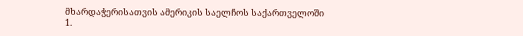მხარდაჭერისათვის ამერიკის საელჩოს საქართველოში
1.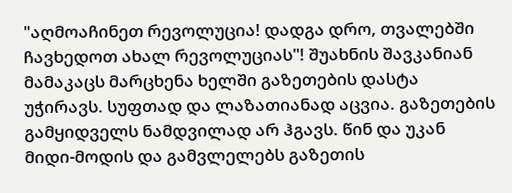"აღმოაჩინეთ რევოლუცია! დადგა დრო, თვალებში ჩავხედოთ ახალ რევოლუციას"! შუახნის შავკანიან მამაკაცს მარცხენა ხელში გაზეთების დასტა უჭირავს. სუფთად და ლაზათიანად აცვია. გაზეთების გამყიდველს ნამდვილად არ ჰგავს. წინ და უკან მიდი-მოდის და გამვლელებს გაზეთის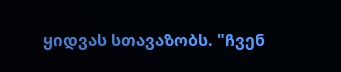ყიდვას სთავაზობს. "ჩვენ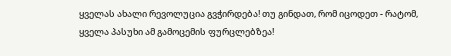ყველას ახალი რევოლუცია გვჭირდება! თუ გინდათ, რომ იცოდეთ - რატომ, ყველა პასუხი ამ გამოცემის ფურცლებზეა!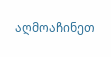აღმოაჩინეთ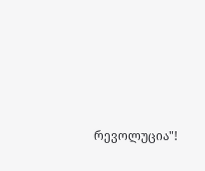რევოლუცია"!